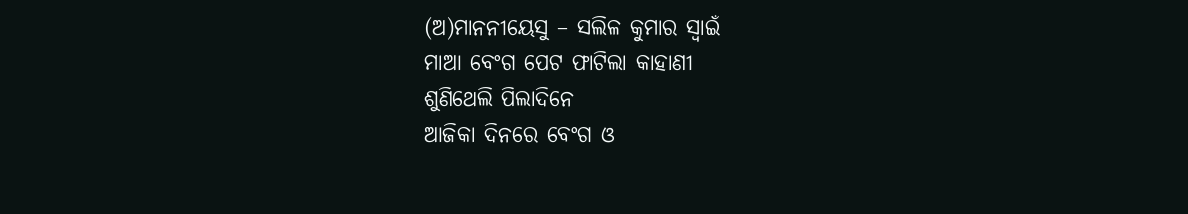(ଅ)ମାନନୀୟେସୁ – ସଲିଳ କୁମାର ସ୍ବାଇଁ
ମାଆ ବେଂଗ ପେଟ ଫାଟିଲା କାହାଣୀ
ଶୁଣିଥେଲି ପିଲାଦିନେ
ଆଜିକା ଦିନରେ ବେଂଗ ଓ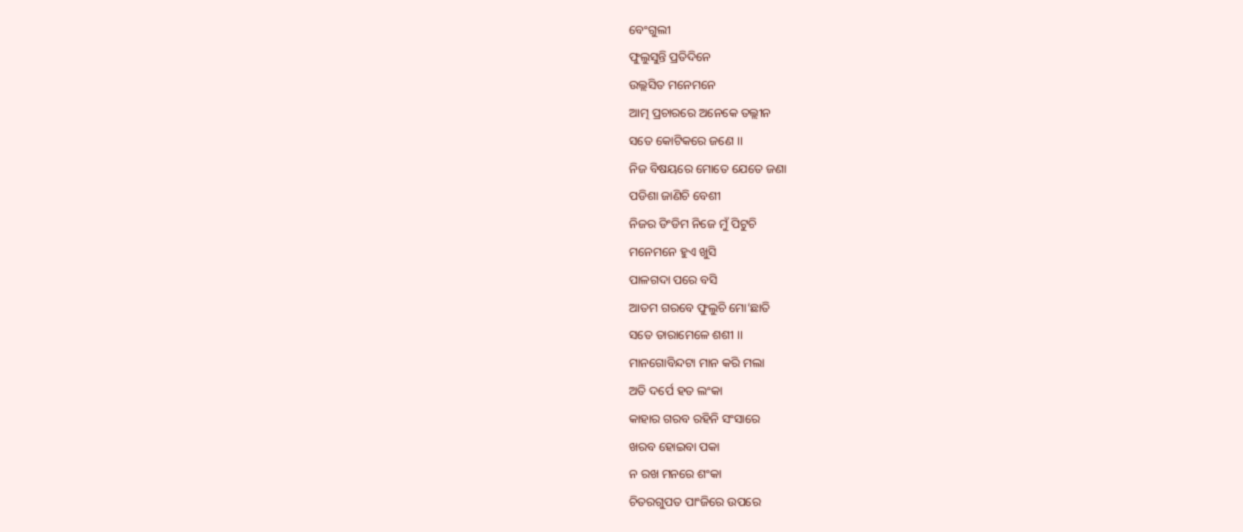ବେଂଗୁଲୀ
ଫୁଲୁସୁନ୍ତି ପ୍ରତିଦିନେ
ଉଲ୍ଲସିତ ମନେମନେ
ଆତ୍ମ ପ୍ରଚାରରେ ଅନେକେ ତଲ୍ଲୀନ
ସତେ କୋଟିକରେ ଜଣେ ।।
ନିଜ ବିଷୟରେ ମୋତେ ଯେତେ ଜଣା
ପଡିଶା ଜାଣିଚି ବେଶୀ
ନିଜର ଡିଂଡିମ ନିଜେ ମୁଁ ପିଟୁଚି
ମନେମନେ ହୁଏ ଖୁସି
ପାଳଗଦା ପରେ ବସି
ଆତମ ଗରବେ ଫୁଲୁଚି ମୋ’ଛାତି
ସତେ ତାରାମେଳେ ଶଶୀ ।।
ମାନଗୋବିନ୍ଦଟା ମାନ କରି ମଲା
ଅତି ଦର୍ପେ ହତ ଲଂକା
କାହାର ଗରବ ରହିନି ସଂସାରେ
ଖରବ ହୋଇବା ପକା
ନ ରଖ ମନରେ ଶଂକା
ଚିତରଗୁପତ ପାଂଜିରେ ଉପରେ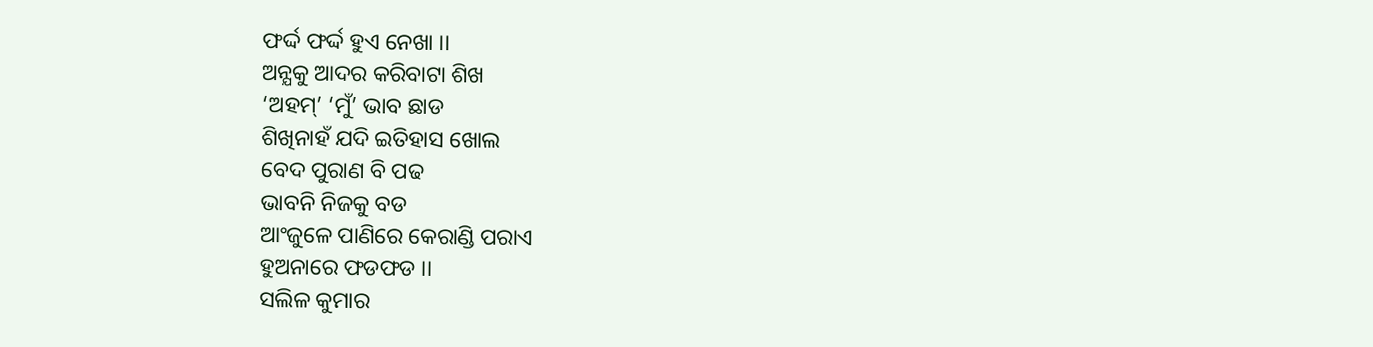ଫର୍ଦ୍ଦ ଫର୍ଦ୍ଦ ହୁଏ ନେଖା ।।
ଅନ୍ଯକୁ ଆଦର କରିବାଟା ଶିଖ
‘ଅହମ୍’ ‘ମୁଁ’ ଭାବ ଛାଡ
ଶିଖିନାହଁ ଯଦି ଇତିହାସ ଖୋଲ
ବେଦ ପୁରାଣ ବି ପଢ
ଭାବନି ନିଜକୁ ବଡ
ଆଂଜୁଳେ ପାଣିରେ କେରାଣ୍ଡି ପରାଏ
ହୁଅନାରେ ଫଡଫଡ ।।
ସଲିଳ କୁମାର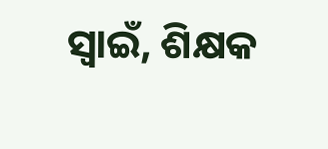ସ୍ଵାଇଁ, ଶିକ୍ଷକ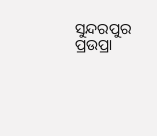ସୁନ୍ଦରପୁର ପ୍ରଉପ୍ରା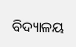ବିଦ୍ୟାଳୟ